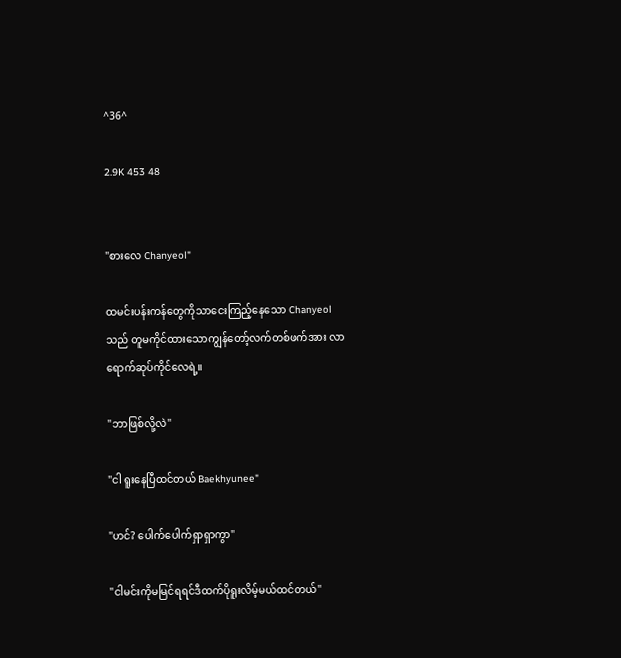^36^

2.9K 453 48


"စားလေ Chanyeol"

ထမင်းပန်းကန်တွေကိုသာငေးကြည့်နေသော Chanyeol သည် တူမကိုင်ထားသောကျွန်တော့်လက်တစ်ဖက်အား လာရောက်ဆုပ်ကိုင်လေရဲ့။

"ဘာဖြစ်လို့လဲ"

"ငါ ရူးနေပြီထင်တယ် Baekhyunee"

"ဟင်? ပေါက်ပေါက်ရှာရှာကွာ"

"ငါမင်းကိုမမြင်ရရင်ဒီထက်ပိုရူးလိမ့်မယ်ထင်တယ်"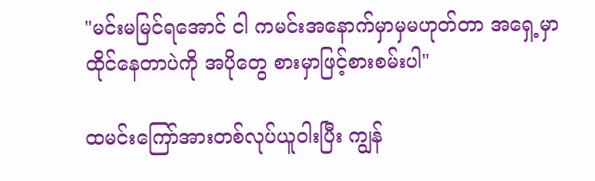"မင်းမမြင်ရအောင် ငါ ကမင်းအနောက်မှာမှမဟုတ်တာ အရှေ့မှာထိုင်နေတာပဲကို အပိုတွေ စားမှာဖြင့်စားစမ်းပါ"

ထမင်းကြော်အားတစ်လုပ်ယူဝါးပြီး ကျွန်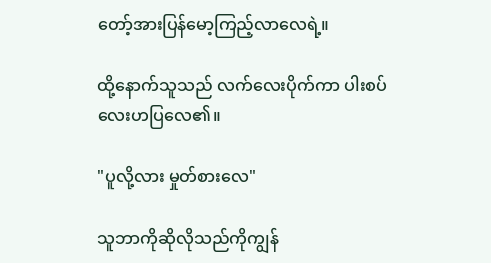တော့်အားပြန်မော့ကြည့်လာလေရဲ့။

ထို့နောက်သူသည် လက်လေးပိုက်ကာ ပါးစပ်လေးဟပြလေ၏။

"ပူလို့လား မှုတ်စားလေ"

သူဘာကိုဆိုလိုသည်ကိုကျွန်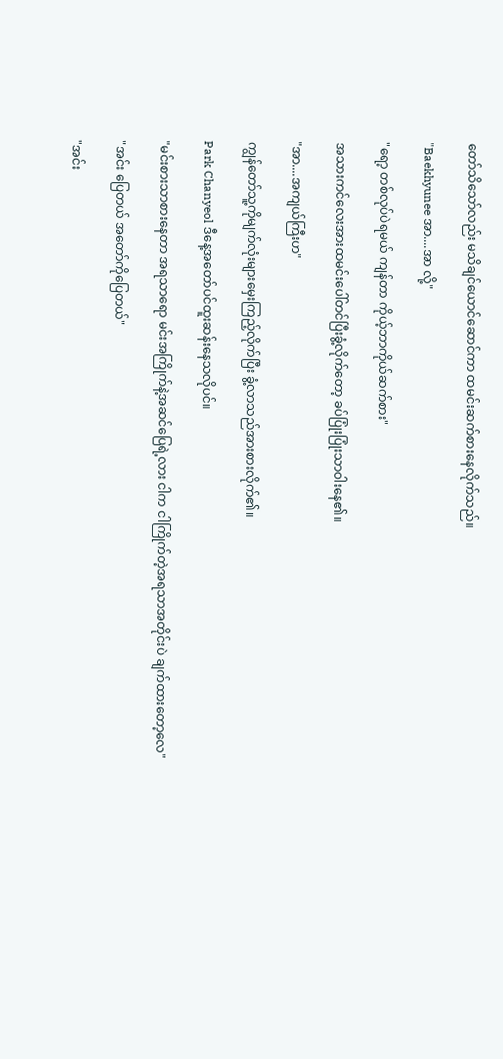တော်သိသော်လည်း မသိချင်ယောင်ဆောင်ကာ ထမင်းဆက်စားနေလိုက်သည်။

"Baekhyunee အာ....အာ လို့"

"ရော့ တစ်လုပ်ပဲရမယ် ကျန်တာ ကိုယ့်ဘာကိုယ်ဆက်စား"

အသားကင်လေးအားထမင်းပေါ်တင်ပြီးခွံ့လိုက်တော့ ခပ်ပြုံးပြုံးသာဝါးနေ၏။

"အာ....အကျယ်ကြီးဟ"

ကျွန်တော်သူ့ကိုမျက်လုံးများမှေးကြည့်လိုက်ပြီး ခွံ့လာသည်အားစားလိုက်၏။

Park Chanyeol ဒီနေ့အတော်ပင်ထူးဆန်းနေသလိုပင်။

"မင်းစားသာစားနေတာ အရသာရော မင်းအကြိုက်နဲ့အဆင်ပြေရဲ့လား ငါက ငါကြိုက်တဲ့အရသာအတိုင်းပဲ ချက်ထားတော့လေ"

"အင်း ပြေတယ် အတော်ကိုပြေတယ်"

"အင်း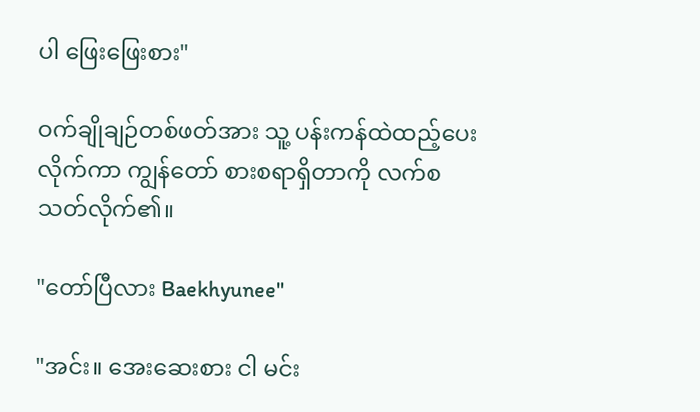ပါ ဖြေးဖြေးစား"

ဝက်ချိုချဉ်တစ်ဖတ်အား သူ့ ပန်းကန်ထဲထည့်ပေးလိုက်ကာ ကျွန်တော် စားစရာရှိတာကို လက်စ သတ်လိုက်၏။

"တော်ပြီလား Baekhyunee"

"အင်း။ အေးဆေးစား ငါ မင်း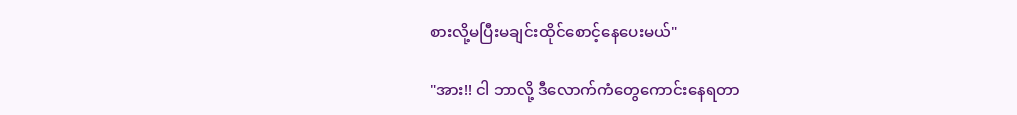စားလို့မပြီးမချင်းထိုင်စောင့်နေပေးမယ်"

"အား!! ငါ ဘာလို့ ဒီလောက်ကံတွေကောင်းနေရတာ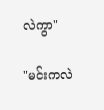လဲကွာ"

"မင်းကလဲ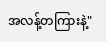အလန့်တကြားနဲ့"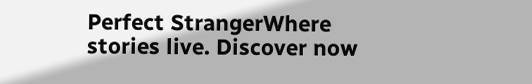Perfect StrangerWhere stories live. Discover now